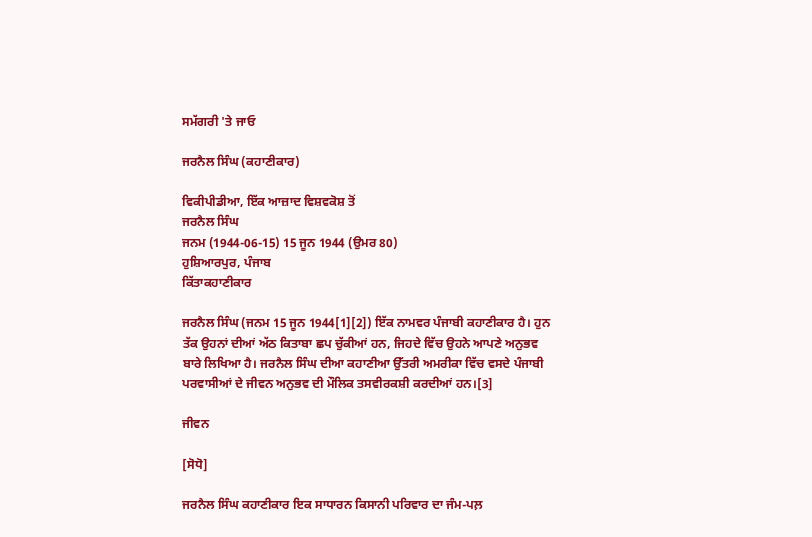ਸਮੱਗਰੀ 'ਤੇ ਜਾਓ

ਜਰਨੈਲ ਸਿੰਘ (ਕਹਾਣੀਕਾਰ)

ਵਿਕੀਪੀਡੀਆ, ਇੱਕ ਆਜ਼ਾਦ ਵਿਸ਼ਵਕੋਸ਼ ਤੋਂ
ਜਰਨੈਲ ਸਿੰਘ
ਜਨਮ (1944-06-15) 15 ਜੂਨ 1944 (ਉਮਰ 80)
ਹੁਸ਼ਿਆਰਪੁਰ, ਪੰਜਾਬ
ਕਿੱਤਾਕਹਾਣੀਕਾਰ

ਜਰਨੈਲ ਸਿੰਘ (ਜਨਮ 15 ਜੂਨ 1944[1][2]) ਇੱਕ ਨਾਮਵਰ ਪੰਜਾਬੀ ਕਹਾਣੀਕਾਰ ਹੈ। ਹੁਨ ਤੱਕ ਉਹਨਾਂ ਦੀਆਂ ਅੱਠ ਕਿਤਾਬਾ ਛਪ ਚੁੱਕੀਆਂ ਹਨ, ਜਿਹਦੇ ਵਿੱਚ ਉਹਨੇ ਆਪਣੇ ਅਨੁਭਵ ਬਾਰੇ ਲਿਖਿਆ ਹੈ। ਜਰਨੈਲ ਸਿੰਘ ਦੀਆ ਕਹਾਣੀਆ ਉੱਤਰੀ ਅਮਰੀਕਾ ਵਿੱਚ ਵਸਦੇ ਪੰਜਾਬੀ ਪਰਵਾਸੀਆਂ ਦੇ ਜੀਵਨ ਅਨੁਭਵ ਦੀ ਮੌਲਿਕ ਤਸਵੀਰਕਸ਼ੀ ਕਰਦੀਆਂ ਹਨ।[3]

ਜੀਵਨ

[ਸੋਧੋ]

ਜਰਨੈਲ ਸਿੰਘ ਕਹਾਣੀਕਾਰ ਇਕ ਸਾਧਾਰਨ ਕਿਸਾਨੀ ਪਰਿਵਾਰ ਦਾ ਜੰਮ-ਪਲ਼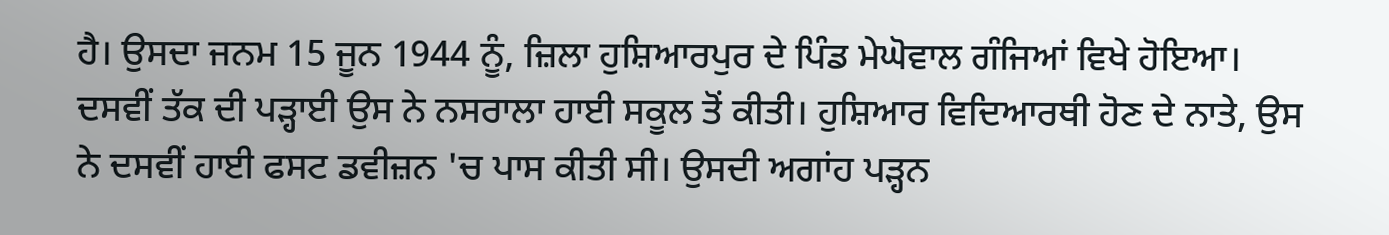ਹੈ। ਉਸਦਾ ਜਨਮ 15 ਜੂਨ 1944 ਨੂੰ, ਜ਼ਿਲਾ ਹੁਸ਼ਿਆਰਪੁਰ ਦੇ ਪਿੰਡ ਮੇਘੋਵਾਲ ਗੰਜਿਆਂ ਵਿਖੇ ਹੋਇਆ। ਦਸਵੀਂ ਤੱਕ ਦੀ ਪੜ੍ਹਾਈ ਉਸ ਨੇ ਨਸਰਾਲਾ ਹਾਈ ਸਕੂਲ ਤੋਂ ਕੀਤੀ। ਹੁਸ਼ਿਆਰ ਵਿਦਿਆਰਥੀ ਹੋਣ ਦੇ ਨਾਤੇ, ਉਸ ਨੇ ਦਸਵੀਂ ਹਾਈ ਫਸਟ ਡਵੀਜ਼ਨ 'ਚ ਪਾਸ ਕੀਤੀ ਸੀ। ਉਸਦੀ ਅਗਾਂਹ ਪੜ੍ਹਨ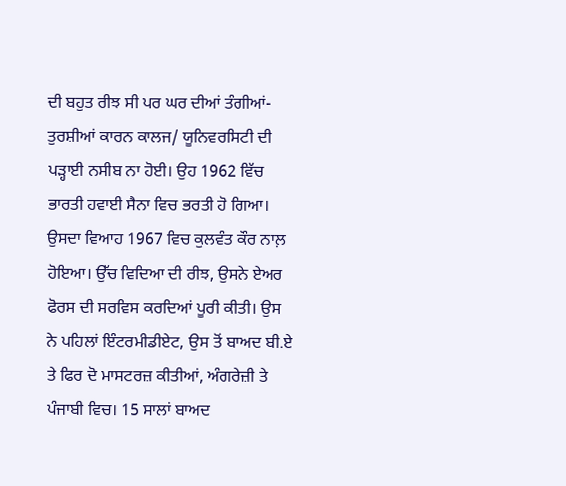ਦੀ ਬਹੁਤ ਰੀਝ ਸੀ ਪਰ ਘਰ ਦੀਆਂ ਤੰਗੀਆਂ-ਤੁਰਸ਼ੀਆਂ ਕਾਰਨ ਕਾਲਜ/ ਯੂਨਿਵਰਸਿਟੀ ਦੀ ਪੜ੍ਹਾਈ ਨਸੀਬ ਨਾ ਹੋਈ। ਉਹ 1962 ਵਿੱਚ ਭਾਰਤੀ ਹਵਾਈ ਸੈਨਾ ਵਿਚ ਭਰਤੀ ਹੋ ਗਿਆ। ਉਸਦਾ ਵਿਆਹ 1967 ਵਿਚ ਕੁਲਵੰਤ ਕੌਰ ਨਾਲ਼ ਹੋਇਆ। ਉੱਚ ਵਿਦਿਆ ਦੀ ਰੀਝ, ਉਸਨੇ ਏਅਰ ਫੋਰਸ ਦੀ ਸਰਵਿਸ ਕਰਦਿਆਂ ਪੂਰੀ ਕੀਤੀ। ਉਸ ਨੇ ਪਹਿਲਾਂ ਇੰਟਰਮੀਡੀਏਟ, ਉਸ ਤੋਂ ਬਾਅਦ ਬੀ.ਏ ਤੇ ਫਿਰ ਦੋ ਮਾਸਟਰਜ਼ ਕੀਤੀਆਂ, ਅੰਗਰੇਜ਼ੀ ਤੇ ਪੰਜਾਬੀ ਵਿਚ। 15 ਸਾਲਾਂ ਬਾਅਦ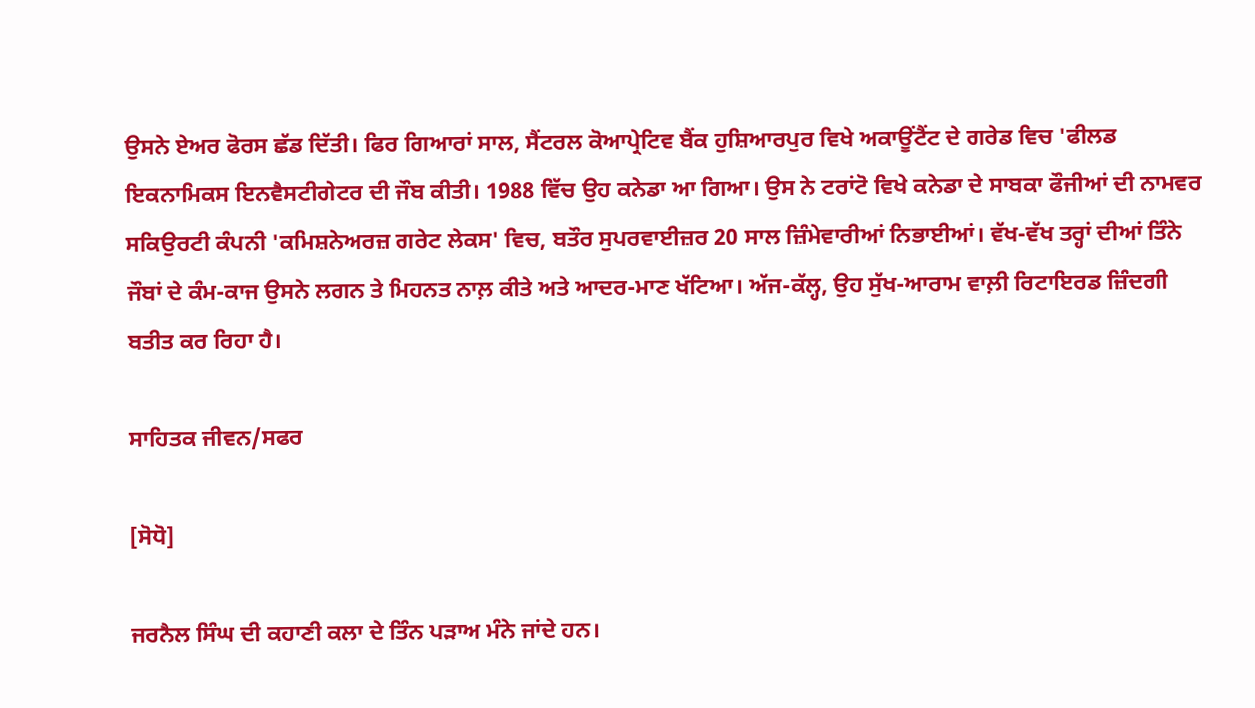ਉਸਨੇ ਏਅਰ ਫੋਰਸ ਛੱਡ ਦਿੱਤੀ। ਫਿਰ ਗਿਆਰਾਂ ਸਾਲ, ਸੈਂਟਰਲ ਕੋਆਪ੍ਰੇਟਿਵ ਬੈਂਕ ਹੁਸ਼ਿਆਰਪੁਰ ਵਿਖੇ ਅਕਾਊਂਟੈਂਟ ਦੇ ਗਰੇਡ ਵਿਚ 'ਫੀਲਡ ਇਕਨਾਮਿਕਸ ਇਨਵੈਸਟੀਗੇਟਰ ਦੀ ਜੌਬ ਕੀਤੀ। 1988 ਵਿੱਚ ਉਹ ਕਨੇਡਾ ਆ ਗਿਆ। ਉਸ ਨੇ ਟਰਾਂਟੋ ਵਿਖੇ ਕਨੇਡਾ ਦੇ ਸਾਬਕਾ ਫੌਜੀਆਂ ਦੀ ਨਾਮਵਰ ਸਕਿਉਰਟੀ ਕੰਪਨੀ 'ਕਮਿਸ਼ਨੇਅਰਜ਼ ਗਰੇਟ ਲੇਕਸ' ਵਿਚ, ਬਤੌਰ ਸੁਪਰਵਾਈਜ਼ਰ 20 ਸਾਲ ਜ਼ਿੰਮੇਵਾਰੀਆਂ ਨਿਭਾਈਆਂ। ਵੱਖ-ਵੱਖ ਤਰ੍ਹਾਂ ਦੀਆਂ ਤਿੰਨੇ ਜੌਬਾਂ ਦੇ ਕੰਮ-ਕਾਜ ਉਸਨੇ ਲਗਨ ਤੇ ਮਿਹਨਤ ਨਾਲ਼ ਕੀਤੇ ਅਤੇ ਆਦਰ-ਮਾਣ ਖੱਟਿਆ। ਅੱਜ-ਕੱਲ੍ਹ, ਉਹ ਸੁੱਖ-ਆਰਾਮ ਵਾਲ਼ੀ ਰਿਟਾਇਰਡ ਜ਼ਿੰਦਗੀ ਬਤੀਤ ਕਰ ਰਿਹਾ ਹੈ।

ਸਾਹਿਤਕ ਜੀਵਨ/ਸਫਰ

[ਸੋਧੋ]

ਜਰਨੈਲ ਸਿੰਘ ਦੀ ਕਹਾਣੀ ਕਲਾ ਦੇ ਤਿੰਨ ਪੜਾਅ ਮੰਨੇ ਜਾਂਦੇ ਹਨ।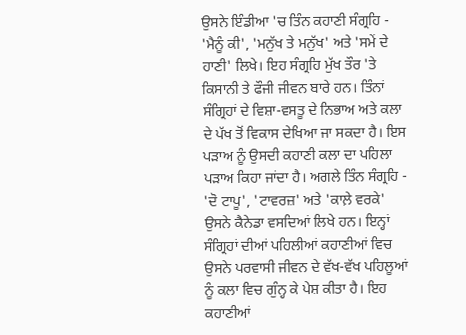ਉਸਨੇ ਇੰਡੀਆ 'ਚ ਤਿੰਨ ਕਹਾਣੀ ਸੰਗ੍ਰਹਿ - 'ਮੈਨੂੰ ਕੀ', 'ਮਨੁੱਖ ਤੇ ਮਨੁੱਖ' ਅਤੇ 'ਸਮੇਂ ਦੇ ਹਾਣੀ' ਲਿਖੇ। ਇਹ ਸੰਗ੍ਰਹਿ ਮੁੱਖ ਤੌਰ 'ਤੇ ਕਿਸਾਨੀ ਤੇ ਫੌਜੀ ਜੀਵਨ ਬਾਰੇ ਹਨ। ਤਿੰਨਾਂ ਸੰਗ੍ਰਿਹਾਂ ਦੇ ਵਿਸ਼ਾ-ਵਸਤੂ ਦੇ ਨਿਭਾਅ ਅਤੇ ਕਲਾ ਦੇ ਪੱਖ ਤੋਂ ਵਿਕਾਸ ਦੇਖਿਆ ਜਾ ਸਕਦਾ ਹੈ। ਇਸ ਪੜਾਅ ਨੂੰ ਉਸਦੀ ਕਹਾਣੀ ਕਲਾ ਦਾ ਪਹਿਲਾ ਪੜਾਅ ਕਿਹਾ ਜਾਂਦਾ ਹੈ। ਅਗਲੇ ਤਿੰਨ ਸੰਗ੍ਰਹਿ - 'ਦੋ ਟਾਪੂ', 'ਟਾਵਰਜ਼' ਅਤੇ 'ਕਾਲ਼ੇ ਵਰਕੇ' ਉਸਨੇ ਕੈਨੇਡਾ ਵਸਦਿਆਂ ਲਿਖੇ ਹਨ। ਇਨ੍ਹਾਂ ਸੰਗ੍ਰਿਹਾਂ ਦੀਆਂ ਪਹਿਲੀਆਂ ਕਹਾਣੀਆਂ ਵਿਚ ਉਸਨੇ ਪਰਵਾਸੀ ਜੀਵਨ ਦੇ ਵੱਖ-ਵੱਖ ਪਹਿਲੂਆਂ ਨੂੰ ਕਲਾ ਵਿਚ ਗੁੰਨ੍ਹ ਕੇ ਪੇਸ਼ ਕੀਤਾ ਹੈ। ਇਹ ਕਹਾਣੀਆਂ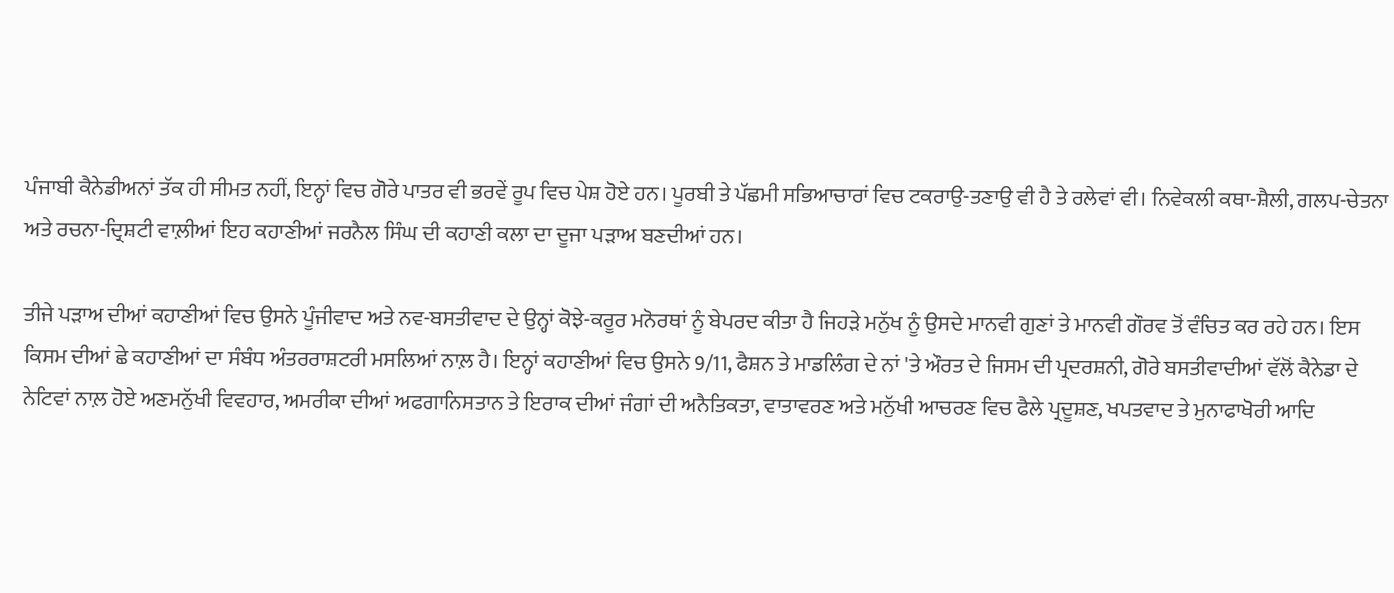ਪੰਜਾਬੀ ਕੈਨੇਡੀਅਨਾਂ ਤੱਕ ਹੀ ਸੀਮਤ ਨਹੀਂ, ਇਨ੍ਹਾਂ ਵਿਚ ਗੋਰੇ ਪਾਤਰ ਵੀ ਭਰਵੇਂ ਰੂਪ ਵਿਚ ਪੇਸ਼ ਹੋਏ ਹਨ। ਪੂਰਬੀ ਤੇ ਪੱਛਮੀ ਸਭਿਆਚਾਰਾਂ ਵਿਚ ਟਕਰਾਉ-ਤਣਾਉ ਵੀ ਹੈ ਤੇ ਰਲੇਵਾਂ ਵੀ। ਨਿਵੇਕਲੀ ਕਥਾ-ਸ਼ੈਲੀ, ਗਲਪ-ਚੇਤਨਾ ਅਤੇ ਰਚਨਾ-ਦ੍ਰਿਸ਼ਟੀ ਵਾਲ਼ੀਆਂ ਇਹ ਕਹਾਣੀਆਂ ਜਰਨੈਲ ਸਿੰਘ ਦੀ ਕਹਾਣੀ ਕਲਾ ਦਾ ਦੂਜਾ ਪੜਾਅ ਬਣਦੀਆਂ ਹਨ।

ਤੀਜੇ ਪੜਾਅ ਦੀਆਂ ਕਹਾਣੀਆਂ ਵਿਚ ਉਸਨੇ ਪੂੰਜੀਵਾਦ ਅਤੇ ਨਵ-ਬਸਤੀਵਾਦ ਦੇ ਉਨ੍ਹਾਂ ਕੋਝੇ-ਕਰੂਰ ਮਨੋਰਥਾਂ ਨੂੰ ਬੇਪਰਦ ਕੀਤਾ ਹੈ ਜਿਹੜੇ ਮਨੁੱਖ ਨੂੰ ਉਸਦੇ ਮਾਨਵੀ ਗੁਣਾਂ ਤੇ ਮਾਨਵੀ ਗੌਰਵ ਤੋਂ ਵੰਚਿਤ ਕਰ ਰਹੇ ਹਨ। ਇਸ ਕਿਸਮ ਦੀਆਂ ਛੇ ਕਹਾਣੀਆਂ ਦਾ ਸੰਬੰਧ ਅੰਤਰਰਾਸ਼ਟਰੀ ਮਸਲਿਆਂ ਨਾਲ਼ ਹੈ। ਇਨ੍ਹਾਂ ਕਹਾਣੀਆਂ ਵਿਚ ਉਸਨੇ 9/11, ਫੈਸ਼ਨ ਤੇ ਮਾਡਲਿੰਗ ਦੇ ਨਾਂ 'ਤੇ ਔਰਤ ਦੇ ਜਿਸਮ ਦੀ ਪ੍ਰਦਰਸ਼ਨੀ, ਗੋਰੇ ਬਸਤੀਵਾਦੀਆਂ ਵੱਲੋਂ ਕੈਨੇਡਾ ਦੇ ਨੇਟਿਵਾਂ ਨਾਲ਼ ਹੋਏ ਅਣਮਨੁੱਖੀ ਵਿਵਹਾਰ, ਅਮਰੀਕਾ ਦੀਆਂ ਅਫਗਾਨਿਸਤਾਨ ਤੇ ਇਰਾਕ ਦੀਆਂ ਜੰਗਾਂ ਦੀ ਅਨੈਤਿਕਤਾ, ਵਾਤਾਵਰਣ ਅਤੇ ਮਨੁੱਖੀ ਆਚਰਣ ਵਿਚ ਫੈਲੇ ਪ੍ਰਦੂਸ਼ਣ, ਖਪਤਵਾਦ ਤੇ ਮੁਨਾਫਾਖੋਰੀ ਆਦਿ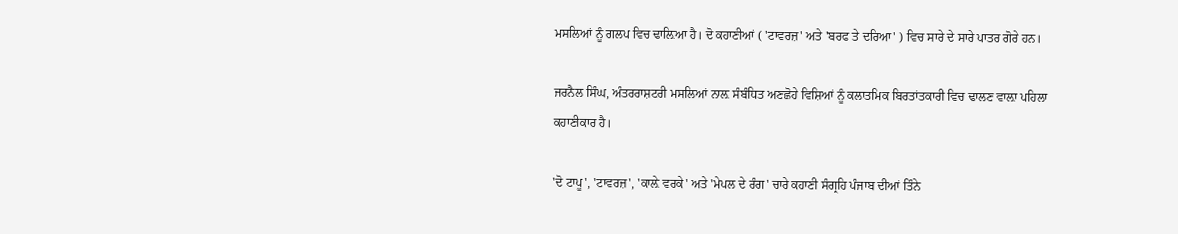ਮਸਲਿਆਂ ਨੂੰ ਗਲਪ ਵਿਚ ਢਾਲ਼ਿਆ ਹੈ। ਦੋ ਕਹਾਣੀਆਂ ( 'ਟਾਵਰਜ਼' ਅਤੇ 'ਬਰਫ ਤੇ ਦਰਿਆ' ) ਵਿਚ ਸਾਰੇ ਦੇ ਸਾਰੇ ਪਾਤਰ ਗੋਰੇ ਹਨ।

ਜਰਨੈਲ ਸਿੰਘ, ਅੰਤਰਰਾਸ਼ਟਰੀ ਮਸਲਿਆਂ ਨਾਲ਼ ਸੰਬੰਧਿਤ ਅਣਛੋਹੇ ਵਿਸ਼ਿਆਂ ਨੂੰ ਕਲਾਤਮਿਕ ਬਿਰਤਾਂਤਕਾਰੀ ਵਿਚ ਢਾਲਣ ਵਾਲ਼ਾ ਪਹਿਲਾ ਕਹਾਣੀਕਾਰ ਹੈ।

'ਦੋ ਟਾਪੂ', 'ਟਾਵਰਜ਼', 'ਕਾਲ਼ੇ ਵਰਕੇ' ਅਤੇ 'ਮੇਪਲ ਦੇ ਰੰਗ' ਚਾਰੇ ਕਹਾਣੀ ਸੰਗ੍ਰਹਿ ਪੰਜਾਬ ਦੀਆਂ ਤਿੰਨੇ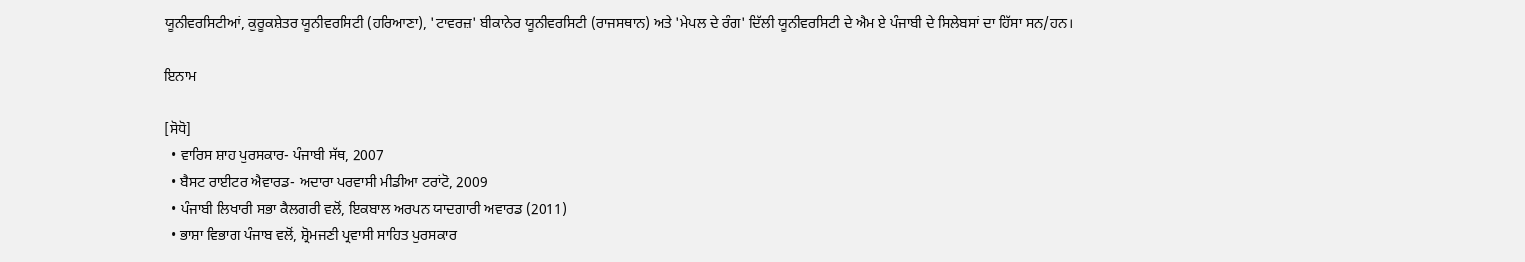ਯੂਨੀਵਰਸਿਟੀਆਂ, ਕੁਰੂਕਸ਼ੇਤਰ ਯੂਨੀਵਰਸਿਟੀ (ਹਰਿਆਣਾ), 'ਟਾਵਰਜ਼' ਬੀਕਾਨੇਰ ਯੂਨੀਵਰਸਿਟੀ (ਰਾਜਸਥਾਨ) ਅਤੇ 'ਮੇਪਲ ਦੇ ਰੰਗ' ਦਿੱਲੀ ਯੂਨੀਵਰਸਿਟੀ ਦੇ ਐਮ ਏ ਪੰਜਾਬੀ ਦੇ ਸਿਲੇਬਸਾਂ ਦਾ ਹਿੱਸਾ ਸਨ/ਹਨ।

ਇਨਾਮ

[ਸੋਧੋ]
  • ਵਾਰਿਸ ਸ਼ਾਹ ਪੁਰਸਕਾਰ- ਪੰਜਾਬੀ ਸੱਥ, 2007
  • ਬੈਸਟ ਰਾਈਟਰ ਐਵਾਰਡ- ਅਦਾਰਾ ਪਰਵਾਸੀ ਮੀਡੀਆ ਟਰਾਂਟੋ, 2009
  • ਪੰਜਾਬੀ ਲਿਖਾਰੀ ਸਭਾ ਕੈਲਗਰੀ ਵਲੋਂ, ਇਕਬਾਲ ਅਰਪਨ ਯਾਦਗਾਰੀ ਅਵਾਰਡ (2011)
  • ਭਾਸ਼ਾ ਵਿਭਾਗ ਪੰਜਾਬ ਵਲੋਂ, ਸ਼੍ਰੋਮਜਣੀ ਪ੍ਰਵਾਸੀ ਸਾਹਿਤ ਪੁਰਸਕਾਰ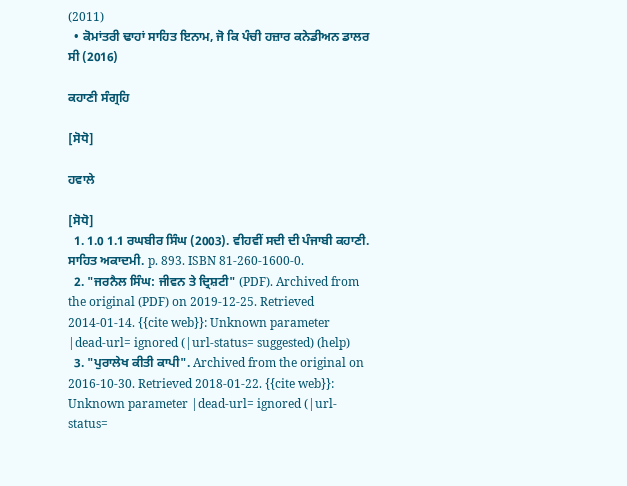(2011)
  • ਕੋਮਾਂਤਰੀ ਢਾਹਾਂ ਸਾਹਿਤ ਇਨਾਮ, ਜੋ ਕਿ ਪੰਚੀ ਹਜ਼ਾਰ ਕਨੇਡੀਅਨ ਡਾਲਰ ਸੀ (2016)

ਕਹਾਣੀ ਸੰਗ੍ਰਹਿ

[ਸੋਧੋ]

ਹਵਾਲੇ

[ਸੋਧੋ]
  1. 1.0 1.1 ਰਘਬੀਰ ਸਿੰਘ (2003). ਵੀਹਵੀਂ ਸਦੀ ਦੀ ਪੰਜਾਬੀ ਕਹਾਣੀ. ਸਾਹਿਤ ਅਕਾਦਮੀ. p. 893. ISBN 81-260-1600-0.
  2. "ਜਰਨੈਲ ਸਿੰਘ: ਜੀਵਨ ਤੇ ਦ੍ਰਿਸ਼ਟੀ" (PDF). Archived from the original (PDF) on 2019-12-25. Retrieved 2014-01-14. {{cite web}}: Unknown parameter |dead-url= ignored (|url-status= suggested) (help)
  3. "ਪੁਰਾਲੇਖ ਕੀਤੀ ਕਾਪੀ". Archived from the original on 2016-10-30. Retrieved 2018-01-22. {{cite web}}: Unknown parameter |dead-url= ignored (|url-status=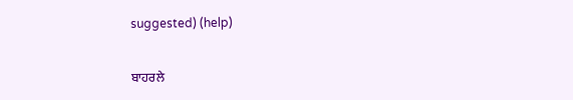suggested) (help)


ਬਾਹਰਲੇ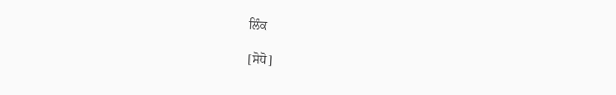ਲਿੰਕ

[ਸੋਧੋ]